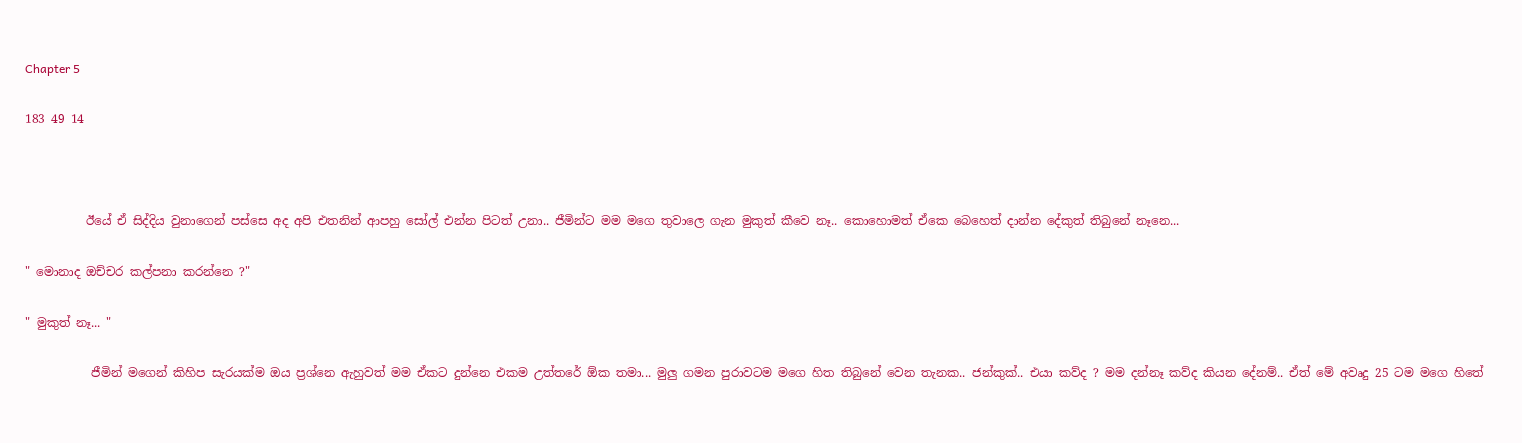Chapter 5

183 49 14



          ඊයේ ඒ සිද්දිය වුනාගෙන් පස්සෙ අද අපි එතනින් ආපහු සෝල් එන්න පිටත් උනා.. ජීමින්ට මම මගෙ තුවාලෙ ගැන මුකුත් කීවෙ නෑ.. කොහොමත් ඒකෙ බෙහෙත් දාන්න දේකුත් තිබුනේ නෑනෙ...

" මොනාද ඔච්චර කල්පනා කරන්නෙ ?"

" මුකුත් නෑ... "

           ජීමින් මගෙන් කිහිප සැරයක්ම ඔය ප්‍රශ්නෙ ඇහුවත් මම ඒකට දුන්නෙ එකම උත්තරේ ඕක තමා... මුලු ගමන පුරාවටම මගෙ හිත තිබුනේ වෙන තැනක.. ජන්කුක්.. එයා කව්ද ? මම දන්නෑ කව්ද කියන දේනම්.. ඒත් මේ අවෘදු 25 ටම මගෙ හිතේ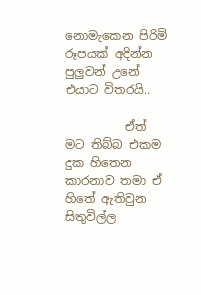නොමැකෙන පිරිමි රූපයක් අදින්න පුලුවන් උනේ එයාට විතරයි..

          ඒත් මට තිබ්බ එකම දුක හිතෙන කාරනාව තමා ඒ හිතේ ඇතිවුන සිතුවිල්ල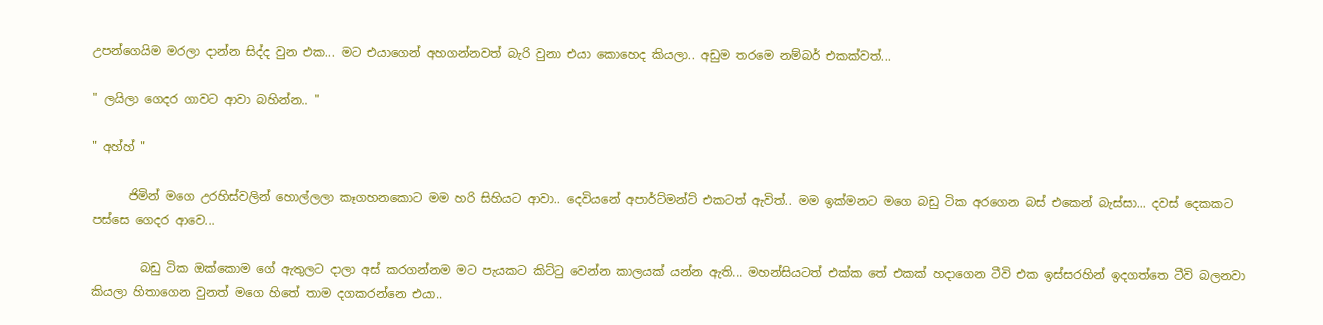උපන්ගෙයිම මරලා දාන්න සිද්ද වුන එක... මට එයාගෙන් අහගන්නවත් බැරි වුනා එයා කොහෙද කියලා.. අඩුම තරමෙ නම්බර් එකක්වත්...

" ලයිලා ගෙදර ගාවට ආවා බහින්න.. "

" අහ්හ් "

      ජිමින් මගෙ උරහිස්වලින් හොල්ලලා කෑගහනකොට මම හරි සිහියට ආවා.. දෙවියනේ අපාර්ට්මන්ට් එකටත් ඇවිත්.. මම ඉක්මනට මගෙ බඩු ටික අරගෙන බස් එකෙන් බැස්සා... දවස් දෙකකට පස්සෙ ගෙදර ආවෙ...

        බඩු ටික ඔක්කොම ගේ ඇතුලට දාලා අස් කරගන්නම මට පැයකට කිට්ටු වෙන්න කාලයක් යන්න ඇති... මහන්සියටත් එක්ක තේ එකක් හදාගෙන ටීවි එක ඉස්සරහින් ඉදගත්තෙ ටීවි බලනවා කියලා හිතාගෙන වුනත් මගෙ හිතේ තාම දගකරන්නෙ එයා..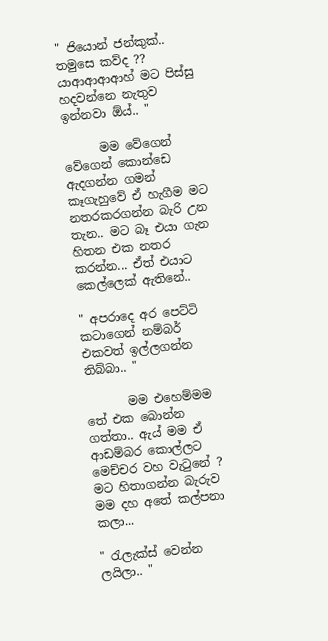" ජියොන් ජන්කුක්.. තමුසෙ කව්ද ?? යාආආආආහ් මට පිස්සු හදවන්නෙ නැතුව ඉන්නවා ඕය්.. "

      මම වේගෙන් වේගෙන් කොන්ඩෙ ඇදගන්න ගමන් කෑගැහුවේ ඒ හැගීම මට නතරකරගන්න බැරි උන තැන.. මට බෑ එයා ගැන හිතන එක නතර කරන්න... ඒත් එයාට කෙල්ලෙක් ඇතිනේ..

" අපරාදෙ අර පෙට්ටි කටාගෙන් නම්බර් එකවත් ඉල්ලගන්න තිබ්බා.. "

       මම එහෙම්මම තේ එක බොන්න ගත්තා.. ඇය් මම ඒ ආඩම්බර කොල්ලට මෙච්චර වහ වැටුනේ ? මට හිතාගන්න බැරුව මම දහ අතේ කල්පනා කලා...

" රැලැක්ස් වෙන්න ලයිලා.. "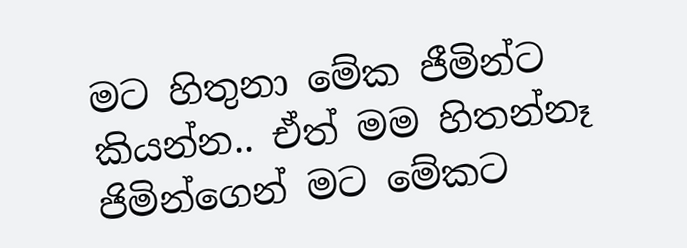මට හිතුනා මේක ජීමින්ට කියන්න.. ඒත් මම හිතන්නෑ ජිමින්ගෙන් මට මේකට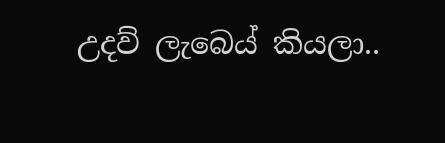උදව් ලැබෙය් කියලා..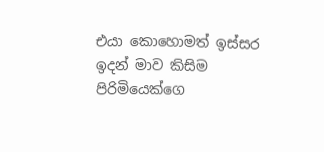එයා කොහොමත් ඉස්සර ඉදන් මාව කිසිම පිරිමියෙක්ගෙ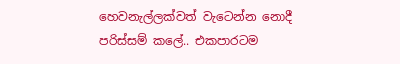හෙවනැල්ලක්වත් වැටෙන්න නොදී පරිස්සම් කලේ.. එකපාරටම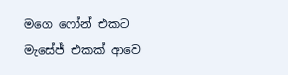මගෙ ෆෝන් එකට මැසේජ් එකක් ආවෙ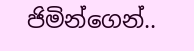ජිමින්ගෙන්..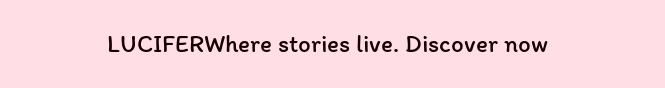LUCIFERWhere stories live. Discover now